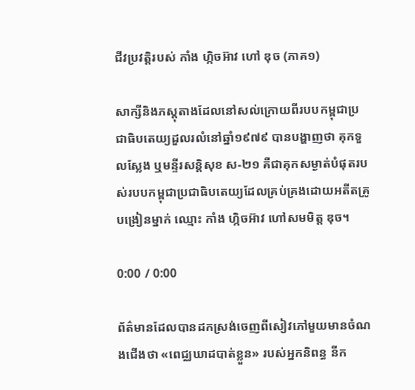ជីវប្រវត្តិរបស់ កាំង ហ្កិចអ៊ាវ ហៅ ឌុច (ភាគ១)

សាក្សីនិងភស្តុតាងដែលនៅសល់ក្រោយពីរបបកម្ពុជាប្រជាធិបតេយ្យដួលរលំនៅឆ្នាំ១៩៧៩ បានបង្ហាញថា គុកទួលស្លែង ឬមន្ទីរសន្តិសុខ ស-២១ គឺជាគុកសម្ងាត់បំផុតរបស់របបកម្ពុជាប្រជាធិបតេយ្យដែលគ្រប់គ្រងដោយអតីតគ្រូបង្រៀនម្នាក់ ឈ្មោះ កាំង ហ្កិចអ៊ាវ ហៅសមមិត្ត ឌុច។

0:00 / 0:00

ព័ត៌មានដែលបានដកស្រង់ចេញពីសៀវភៅមួយមានចំណងជើងថា «ពេជ្ឈឃាដបាត់ខ្លួន» របស់អ្នកនិពន្ធ នីក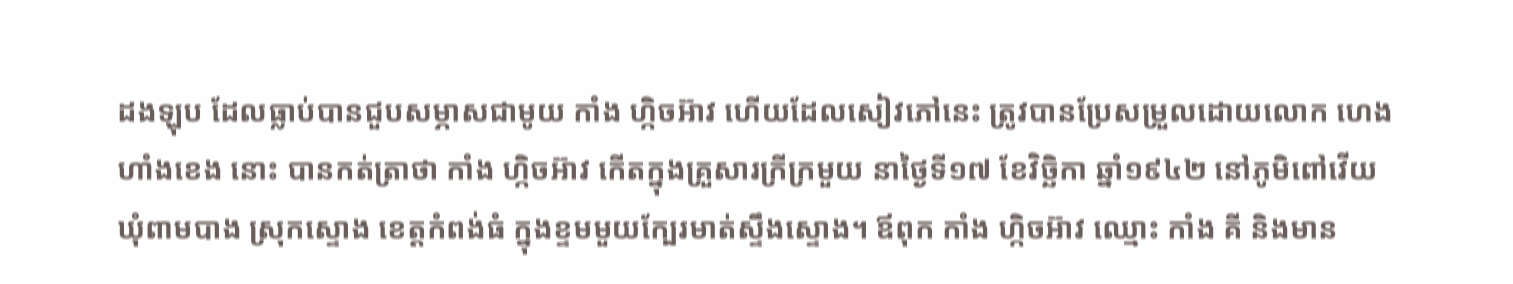ដងឡុប ដែលធ្លាប់បានជួបសម្ភាសជាមូយ កាំង ហ្កិចអ៊ាវ ហើយដែលសៀវភៅនេះ ត្រូវបានប្រែសម្រួលដោយលោក ហេង ហាំងខេង នោះ បានកត់ត្រាថា កាំង ហ្កិចអ៊ាវ កើតក្នុងគ្រួសារក្រីក្រមួយ នាថ្ងៃទី១៧ ខែវិច្ឆិកា ឆ្នាំ១៩៤២ នៅភូមិពៅវើយ ឃុំពាមបាង ស្រុកស្ទោង ខេត្តកំពង់ធំ ក្នុងខ្ទមមួយក្បែរមាត់ស្ទឹងស្ទោង។ ឪពុក កាំង ហ្កិចអ៊ាវ ឈ្មោះ កាំង គី និងមាន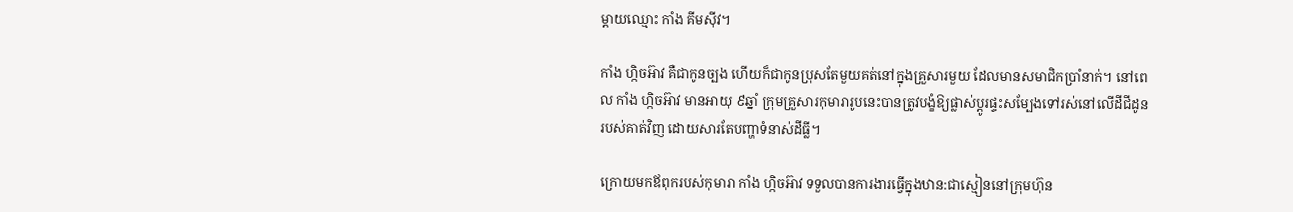ម្តាយឈ្មោះ កាំង គីមស៊ីវ។

កាំង ហ្កិចអ៊ាវ គឺជាកូនច្បង ហើយក៏ជាកូនប្រុសតែមួយគត់នៅក្នុងគ្រួសារមួយ ដែលមានសមាជិកប្រាំនាក់។ នៅពេល កាំង ហ្កិចអ៊ាវ មានអាយុ ៩ឆ្នាំ ក្រុមគ្រួសារកុមារារូបនេះបានត្រូវបង្ខំឱ្យផ្លាស់ប្តូរផ្ទះសម្បែងទៅរស់នៅលើដីជីដូនរបស់គាត់វិញ ដោយសារតែបញ្ហាទំនាស់ដីធ្លី។

ក្រោយមកឪពុករបស់កុមារា កាំង ហ្កិចអ៊ាវ ទទួលបានការងារធ្វើក្នុងឋាន:ជាស្មៀននៅក្រុមហ៊ុន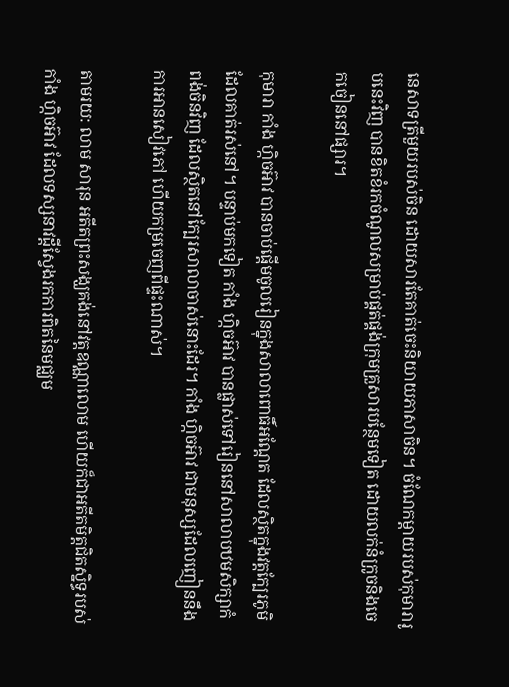នេសាទត្រីមួយរបស់ចិន ដោយសារតែគាត់ចេះនិយាយភាសាចិន។ ចំណែកម្តាយរបស់កុមារារូបនេះវិញ បានខិតខំរកចំណូលសម្រាប់ផ្គត់ផ្គង់ក្រុមគ្រួសារបន្ថែមទៀត ដោយលក់នំក្រូចនិងចេកចៀននៅផ្សារ។

កុមារា កាំង ហ្កិចអ៊ាវ បានចាប់ផ្តើមចូលរៀនក្នុងសាលាពោធិ៍អណ្តែត ដែលស្ថិតក្នុងវត្តក្បែរភូមិដែលគាត់រស់នៅ។ បន្ទាប់មកទៀត កាំង ហ្កិចអ៊ាវ បានផ្លាស់ទៅរៀននៅសាលាបឋមសិក្សាកំពង់ចិនវិញ ដែលស្ថិតនៅក្បែរសាលាចាស់នោះដែរ។ កាំង ហ្កិចអ៊ាវ ជាមនុស្សដែលញៀននឹងការអានសៀវភៅ ហើយកម្រចេញពីផ្ទះណាស់។

តាមរយ: លាម សារុន អតីតព្រះសង្ឃគង់នៅវត្តឧណ្ណាលោម ហើយក៏ជាអតីតមិត្តជិតស្និទ្ធរបស់ កាំង ហ្កិចអ៊ាវ ដែលទស្សនាវដ្តីស្វែងរកការពិតនៃមជ្ឈម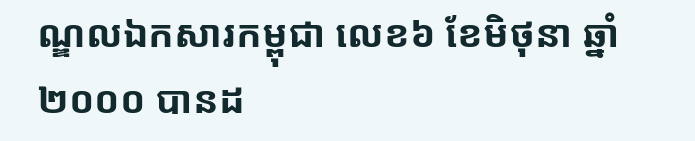ណ្ឌលឯកសារកម្ពុជា លេខ៦ ខែមិថុនា ឆ្នាំ២០០០ បានដ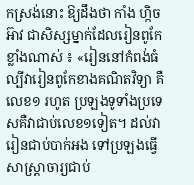កស្រង់នោះ ឱ្យដឹងថា កាំង ហ្កិចអ៊ាវ ជាសិស្សម្នាក់ដែលរៀនពូកែខ្លាំងណាស់ ៖ «រៀននៅកំពង់ធំល្បីវារៀនពូកែខាងគណិតវិទ្យា គឺលេខ១ រហូត ប្រឡងទូទាំងប្រទេសគឺវាជាប់លេខ១ទៀត។ ដល់វារៀនជាប់បាក់អង ទៅប្រឡងធ្វើសាស្ត្រាចារ្យជាប់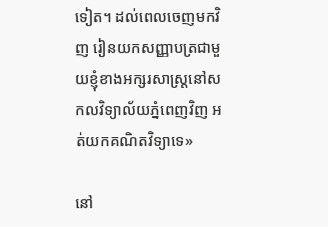ទៀត។ ដល់ពេលចេញមកវិញ រៀនយកសញ្ញាបត្រជាមួយខ្ញុំខាងអក្សរសាស្ត្រនៅសកលវិទ្យាល័យភ្នំពេញវិញ អត់យកគណិតវិទ្យាទេ»

នៅ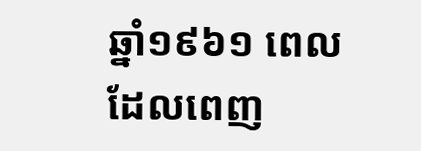ឆ្នាំ១៩៦១ ពេលដែលពេញ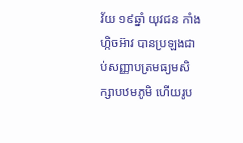វ័យ ១៩ឆ្នាំ យុវជន កាំង ហ្កិចអ៊ាវ បានប្រឡងជាប់សញ្ញាបត្រមធ្យមសិក្សាបឋមភូមិ ហើយរូប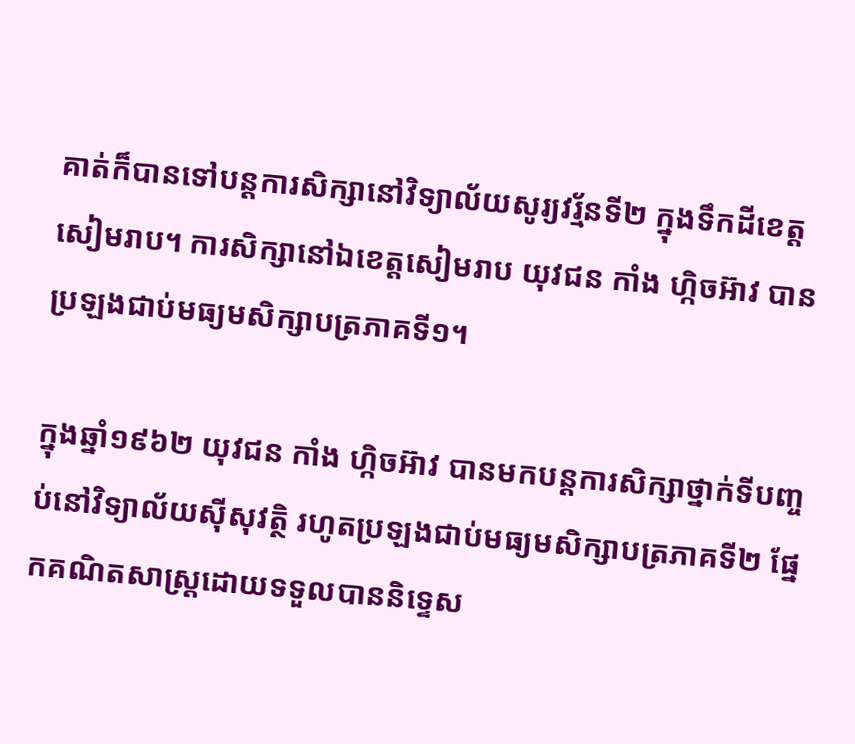គាត់ក៏បានទៅបន្តការសិក្សានៅវិទ្យាល័យសូរ្យវរ្ម័នទី២ ក្នុងទឹកដីខេត្តសៀមរាប។ ការសិក្សានៅឯខេត្តសៀមរាប យុវជន កាំង ហ្កិចអ៊ាវ បានប្រឡងជាប់មធ្យមសិក្សាបត្រភាគទី១។

ក្នុងឆ្នាំ១៩៦២ យុវជន កាំង ហ្កិចអ៊ាវ បានមកបន្តការសិក្សាថ្នាក់ទីបញ្ចប់នៅវិទ្យាល័យស៊ីសុវត្ថិ រហូតប្រឡងជាប់មធ្យមសិក្សាបត្រភាគទី២ ផ្នែកគណិតសាស្ត្រដោយទទួលបាននិទ្ទេស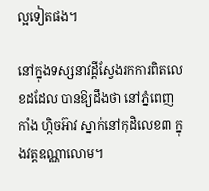ល្អទៀតផង។

នៅក្នុងទស្សនាវដ្តីស្វែងរកការពិតលេខដដែល បានឱ្យដឹងថា នៅភ្នំពេញ កាំង ហ្កិចអ៊ាវ ស្នាក់នៅកុដិលេខ៣ ក្នុងវត្តឧណ្ណាលោម។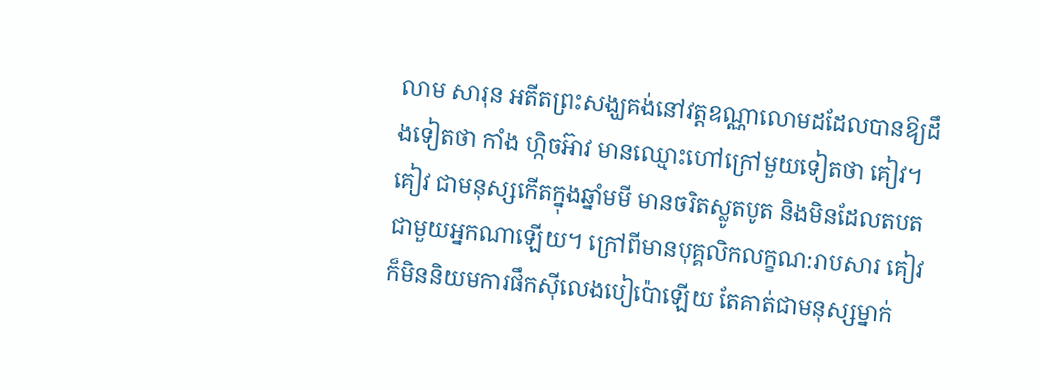លាម សារុន អតីតព្រះសង្ឃគង់នៅវត្តឧណ្ណាលោមដដែលបានឱ្យដឹងទៀតថា កាំង ហ្កិចអ៊ាវ មានឈ្មោះហៅក្រៅមួយទៀតថា គៀវ។ គៀវ ជាមនុស្សកើតក្នុងឆ្នាំមមី មានចរិតស្លូតបូត និងមិនដែលតបតជាមួយអ្នកណាឡើយ។ ក្រៅពីមានបុគ្គលិកលក្ខណ:រាបសារ គៀវ ក៏មិននិយមការផឹកស៊ីលេងបៀប៉ោឡើយ តែគាត់ជាមនុស្សម្នាក់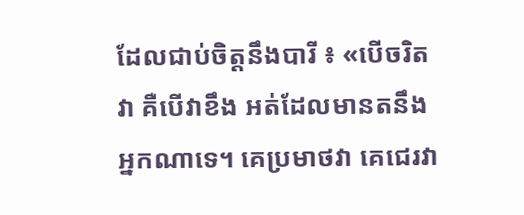ដែលជាប់ចិត្តនឹងបារី ៖ «បើចរិតវា គឺបើវាខឹង អត់ដែលមានតនឹងអ្នកណាទេ។ គេប្រមាថវា គេជេរវា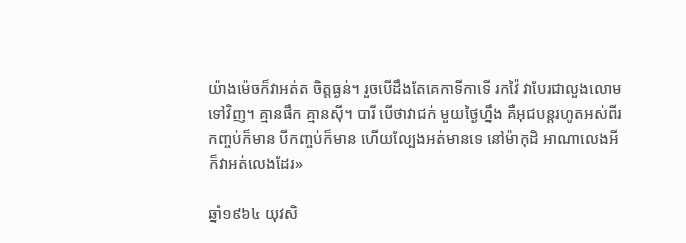យ៉ាងម៉េចក៏វាអត់ត ចិត្តធ្ងន់។ រួចបើដឹងតែគេកាទីកាទើ រកវ៉ៃ វាបែរជាលួងលោមទៅវិញ។ គ្មានផឹក គ្មានស៊ី។ បារី បើថាវាជក់ មួយថ្ងៃហ្នឹង គឺអុជបន្តរហូតអស់ពីរកញ្ចប់ក៏មាន បីកញ្ចប់ក៏មាន ហើយល្បែងអត់មានទេ នៅម៉ាកុដិ អាណាលេងអី ក៏វាអត់លេងដែរ»

ឆ្នាំ១៩៦៤ យុវសិ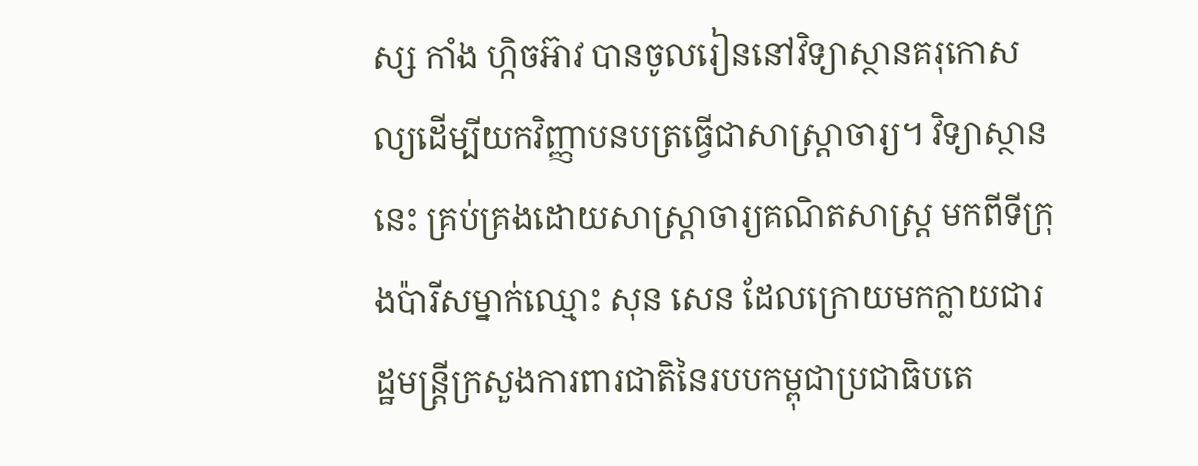ស្ស កាំង ហ្កិចអ៊ាវ បានចូលរៀននៅវិទ្យាស្ថានគរុកោសល្យដើម្បីយកវិញ្ញាបនបត្រធ្វើជាសាស្ត្រាចារ្យ។ វិទ្យាស្ថាននេះ គ្រប់គ្រងដោយសាស្ត្រាចារ្យគណិតសាស្ត្រ មកពីទីក្រុងប៉ារីសម្នាក់ឈ្មោះ សុន សេន ដែលក្រោយមកក្លាយជារដ្ឋមន្ត្រីក្រសួងការពារជាតិនៃរបបកម្ពុជាប្រជាធិបតេ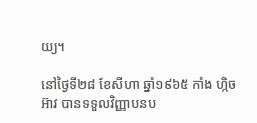យ្យ។

នៅថ្ងៃទី២៨ ខែសីហា ឆ្នាំ១៩៦៥ កាំង ហ្កិចអ៊ាវ បានទទួលវិញ្ញាបនប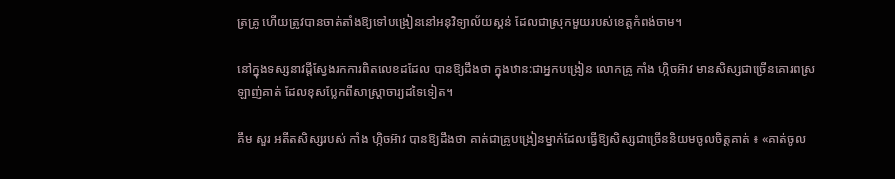ត្រគ្រូ ហើយត្រូវបានចាត់តាំងឱ្យទៅបង្រៀននៅអនុវិទ្យាល័យស្គន់ ដែលជាស្រុកមួយរបស់ខេត្តកំពង់ចាម។

នៅក្នុងទស្សនាវដ្តីស្វែងរកការពិតលេខដដែល បានឱ្យដឹងថា ក្នុងឋាន:ជាអ្នកបង្រៀន លោកគ្រូ កាំង ហ្កិចអ៊ាវ មានសិស្សជាច្រើនគោរពស្រឡាញ់គាត់ ដែលខុសប្លែកពីសាស្ត្រាចារ្យដទៃទៀត។

គឹម សួរ អតីតសិស្សរបស់ កាំង ហ្កិចអ៊ាវ បានឱ្យដឹងថា គាត់ជាគ្រូបង្រៀនម្នាក់ដែលធ្វើឱ្យសិស្សជាច្រើននិយមចូលចិត្តគាត់ ៖ «គាត់ចូល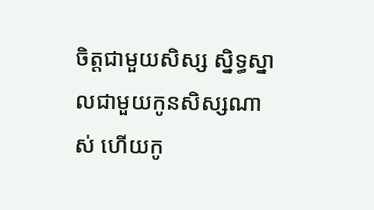ចិត្តជាមួយសិស្ស ស្និទ្ធស្នាលជាមួយកូនសិស្សណាស់ ហើយកូ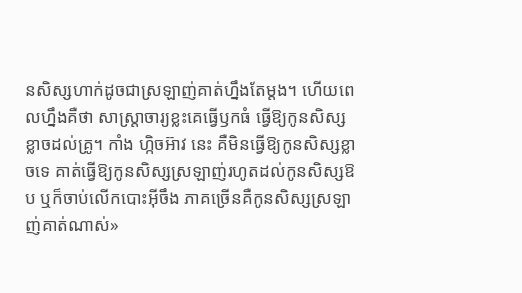នសិស្សហាក់ដូចជាស្រឡាញ់គាត់ហ្នឹងតែម្តង។ ហើយពេលហ្នឹងគឺថា សាស្ត្រាចារ្យខ្លះគេធ្វើឫកធំ ធ្វើឱ្យកូនសិស្សខ្លាចដល់គ្រូ។ កាំង ហ្កិចអ៊ាវ នេះ គឺមិនធ្វើឱ្យកូនសិស្សខ្លាចទេ គាត់ធ្វើឱ្យកូនសិស្សស្រឡាញ់រហូតដល់កូនសិស្សឱប ឬក៏ចាប់លើកបោះអ៊ីចឹង ភាគច្រើនគឺកូនសិស្សស្រឡាញ់គាត់ណាស់»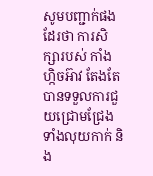សូមបញ្ជាក់ផងដែរថា ការសិក្សារបស់ កាំង ហ្កិចអ៊ាវ តែងតែបានទទួលការជួយជ្រោមជ្រែងទាំងលុយកាក់ និង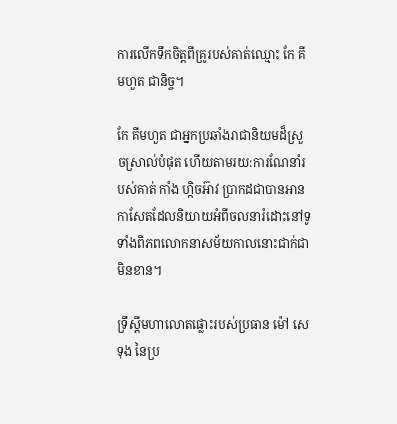ការលើកទឹកចិត្តពីគ្រូរបស់គាត់ឈ្មោះ កែ គីមហួត ជានិច្ច។

កែ គីមហួត ជាអ្នកប្រឆាំងរាជានិយមដ៏ស្រួចស្រាល់បំផុត ហើយតាមរយ:ការណែនាំរបស់គាត់ កាំង ហ្កិចអ៊ាវ ប្រាកដជាបានអានកាសែតដែលនិយាយអំពីចលនារំដោះនៅទូទាំងពិភពលោកនាសម័យកាលនោះជាក់ជាមិនខាន។

ទ្រឹស្តីមហាលោតផ្លោះរបស់ប្រធាន ម៉ៅ សេទុង នៃប្រ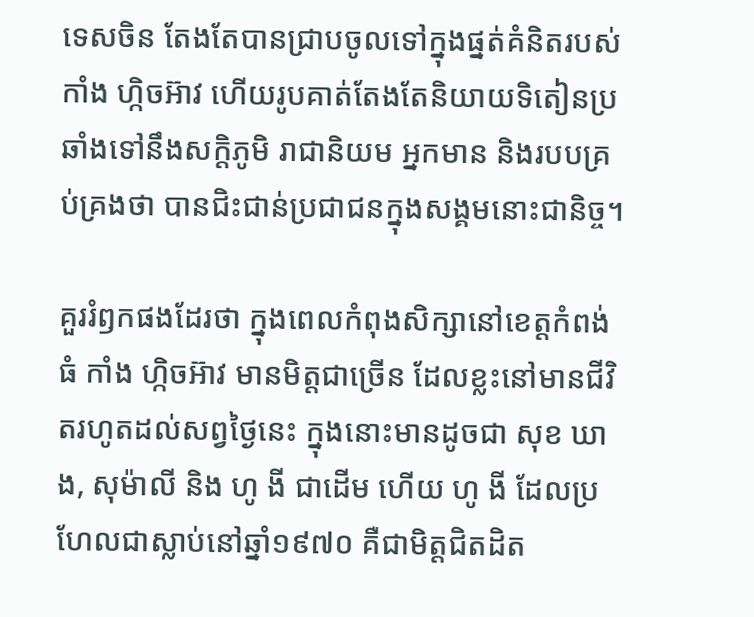ទេសចិន តែងតែបានជ្រាបចូលទៅក្នុងផ្នត់គំនិតរបស់ កាំង ហ្កិចអ៊ាវ ហើយរូបគាត់តែងតែនិយាយទិតៀនប្រឆាំងទៅនឹងសក្តិភូមិ រាជានិយម អ្នកមាន និងរបបគ្រប់គ្រងថា បានជិះជាន់ប្រជាជនក្នុងសង្គមនោះជានិច្ច។

គួររំឭកផងដែរថា ក្នុងពេលកំពុងសិក្សានៅខេត្តកំពង់ធំ កាំង ហ្កិចអ៊ាវ មានមិត្តជាច្រើន ដែលខ្លះនៅមានជីវិតរហូតដល់សព្វថ្ងៃនេះ ក្នុងនោះមានដូចជា សុខ ឃាង, សុម៉ាលី និង ហូ ងី ជាដើម ហើយ ហូ ងី ដែលប្រហែលជាស្លាប់នៅឆ្នាំ១៩៧០ គឺជាមិត្តជិតដិត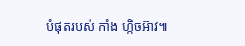បំផុតរបស់ កាំង ហ្កិចអ៊ាវ៕